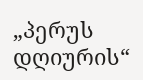„პერუს დღიურის“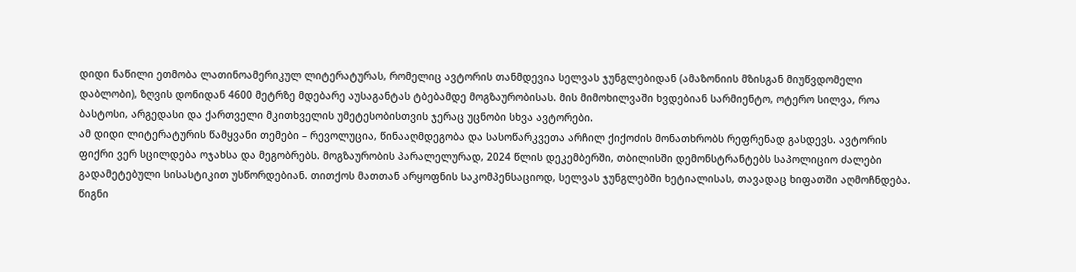დიდი ნაწილი ეთმობა ლათინოამერიკულ ლიტერატურას, რომელიც ავტორის თანმდევია სელვას ჯუნგლებიდან (ამაზონიის მზისგან მიუწვდომელი დაბლობი), ზღვის დონიდან 4600 მეტრზე მდებარე აუსაგანტას ტბებამდე მოგზაურობისას. მის მიმოხილვაში ხვდებიან სარმიენტო, ოტერო სილვა, როა ბასტოსი, არგედასი და ქართველი მკითხველის უმეტესობისთვის ჯერაც უცნობი სხვა ავტორები.
ამ დიდი ლიტერატურის წამყვანი თემები – რევოლუცია, წინააღმდეგობა და სასოწარკვეთა არჩილ ქიქოძის მონათხრობს რეფრენად გასდევს. ავტორის ფიქრი ვერ სცილდება ოჯახსა და მეგობრებს. მოგზაურობის პარალელურად, 2024 წლის დეკემბერში, თბილისში დემონსტრანტებს საპოლიციო ძალები გადამეტებული სისასტიკით უსწორდებიან. თითქოს მათთან არყოფნის საკომპენსაციოდ, სელვას ჯუნგლებში ხეტიალისას, თავადაც ხიფათში აღმოჩნდება.
წიგნი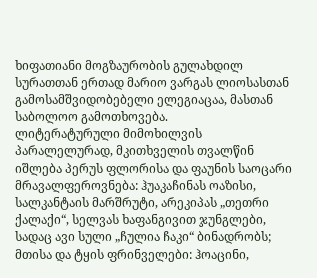ხიფათიანი მოგზაურობის გულახდილ სურათთან ერთად მარიო ვარგას ლიოსასთან გამოსამშვიდობებელი ელეგიაცაა, მასთან საბოლოო გამოთხოვება.
ლიტერატურული მიმოხილვის პარალელურად, მკითხველის თვალწინ იშლება პერუს ფლორისა და ფაუნის საოცარი მრავალფეროვნება: ჰუაკაჩინას ოაზისი, სალკანტაის მარშრუტი, არეკიპას „თეთრი ქალაქი“, სელვას ხაფანგივით ჯუნგლები, სადაც ავი სული „ჩულია ჩაკი“ ბინადრობს; მთისა და ტყის ფრინველები: ჰოაცინი,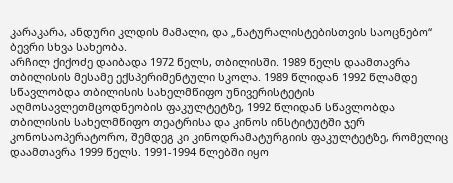კარაკარა, ანდური კლდის მამალი, და „ნატურალისტებისთვის საოცნებო“ ბევრი სხვა სახეობა.
არჩილ ქიქოძე დაიბადა 1972 წელს, თბილისში. 1989 წელს დაამთავრა თბილისის მესამე ექსპერიმენტული სკოლა. 1989 წლიდან 1992 წლამდე სწავლობდა თბილისის სახელმწიფო უნივერისტეტის აღმოსავლეთმცოდნეობის ფაკულტეტზე, 1992 წლიდან სწავლობდა თბილისის სახელმწიფო თეატრისა და კინოს ინსტიტუტში ჯერ კონოსაოპერატორო, შემდეგ კი კინოდრამატურგიის ფაკულტეტზე, რომელიც დაამთავრა 1999 წელს. 1991-1994 წლებში იყო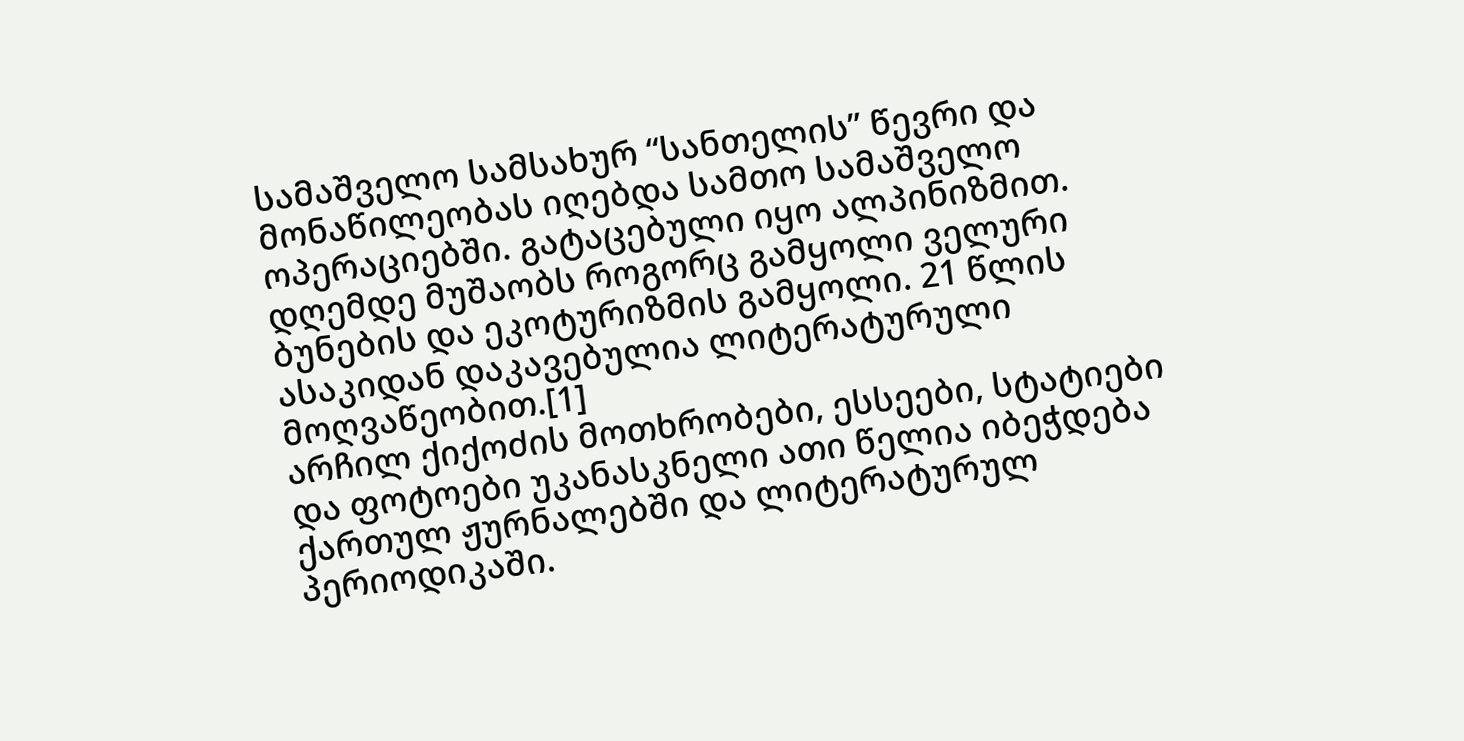სამაშველო სამსახურ “სანთელის” წევრი და მონაწილეობას იღებდა სამთო სამაშველო ოპერაციებში. გატაცებული იყო ალპინიზმით. დღემდე მუშაობს როგორც გამყოლი ველური ბუნების და ეკოტურიზმის გამყოლი. 21 წლის ასაკიდან დაკავებულია ლიტერატურული მოღვაწეობით.[1]
არჩილ ქიქოძის მოთხრობები, ესსეები, სტატიები და ფოტოები უკანასკნელი ათი წელია იბეჭდება ქართულ ჟურნალებში და ლიტერატურულ პერიოდიკაში.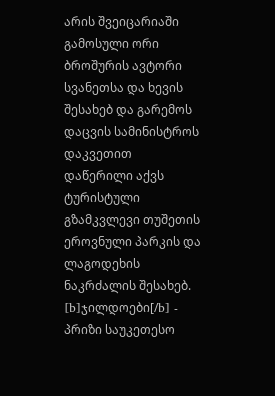არის შვეიცარიაში გამოსული ორი ბროშურის ავტორი სვანეთსა და ხევის შესახებ და გარემოს დაცვის სამინისტროს დაკვეთით დაწერილი აქვს ტურისტული გზამკვლევი თუშეთის ეროვნული პარკის და ლაგოდეხის ნაკრძალის შესახებ.
[b]ჯილდოები[/b] - პრიზი საუკეთესო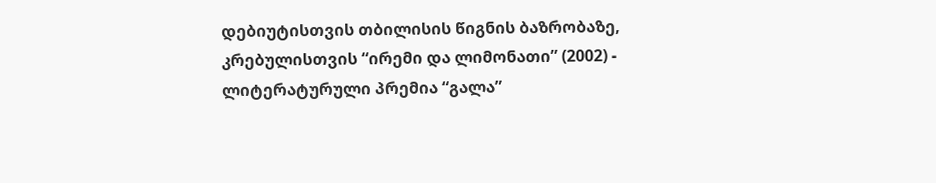დებიუტისთვის თბილისის წიგნის ბაზრობაზე, კრებულისთვის “ირემი და ლიმონათი” (2002) - ლიტერატურული პრემია “გალა”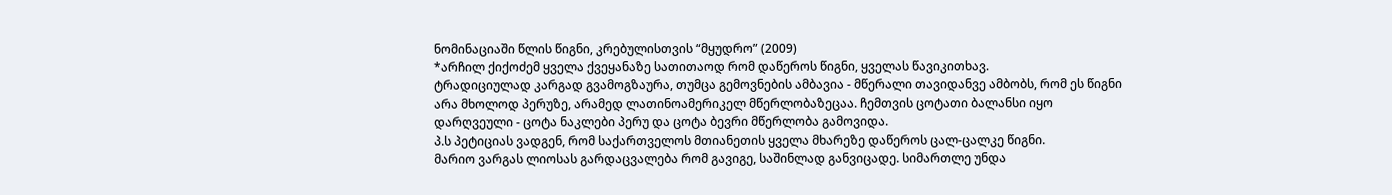ნომინაციაში წლის წიგნი, კრებულისთვის “მყუდრო” (2009)
*არჩილ ქიქოძემ ყველა ქვეყანაზე სათითაოდ რომ დაწეროს წიგნი, ყველას წავიკითხავ.
ტრადიციულად კარგად გვამოგზაურა, თუმცა გემოვნების ამბავია - მწერალი თავიდანვე ამბობს, რომ ეს წიგნი არა მხოლოდ პერუზე, არამედ ლათინოამერიკელ მწერლობაზეცაა. ჩემთვის ცოტათი ბალანსი იყო დარღვეული - ცოტა ნაკლები პერუ და ცოტა ბევრი მწერლობა გამოვიდა.
პ.ს პეტიციას ვადგენ, რომ საქართველოს მთიანეთის ყველა მხარეზე დაწეროს ცალ-ცალკე წიგნი.
მარიო ვარგას ლიოსას გარდაცვალება რომ გავიგე, საშინლად განვიცადე. სიმართლე უნდა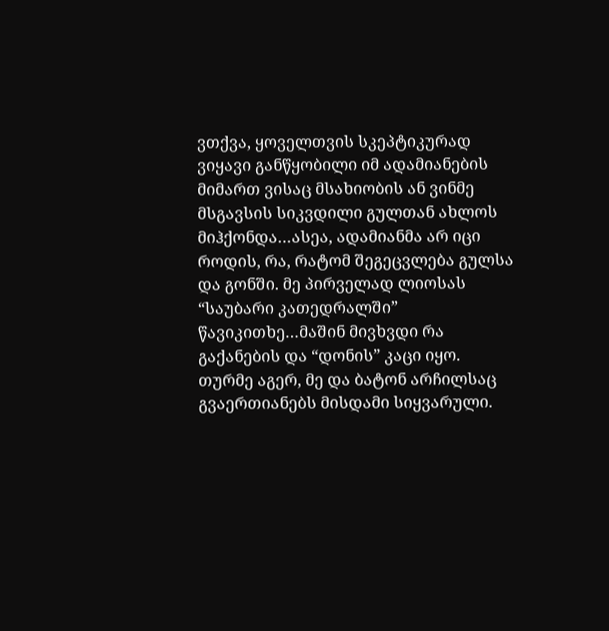ვთქვა, ყოველთვის სკეპტიკურად ვიყავი განწყობილი იმ ადამიანების მიმართ ვისაც მსახიობის ან ვინმე მსგავსის სიკვდილი გულთან ახლოს მიჰქონდა…ასეა, ადამიანმა არ იცი როდის, რა, რატომ შეგეცვლება გულსა და გონში. მე პირველად ლიოსას “საუბარი კათედრალში” წავიკითხე…მაშინ მივხვდი რა გაქანების და “დონის” კაცი იყო. თურმე აგერ, მე და ბატონ არჩილსაც გვაერთიანებს მისდამი სიყვარული.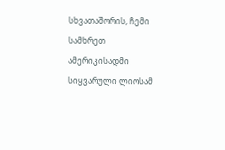სხვათაშორის, ჩემი სამხრეთ ამერიკისადმი სიყვარული ლიოსამ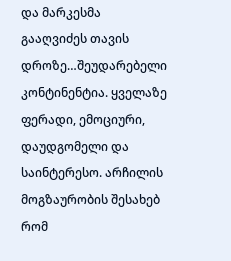და მარკესმა გააღვიძეს თავის დროზე…შეუდარებელი კონტინენტია. ყველაზე ფერადი, ემოციური, დაუდგომელი და საინტერესო. არჩილის მოგზაურობის შესახებ რომ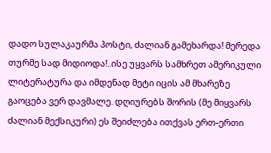დადო სულაკაურმა პოსტი, ძალიან გამეხარდა! მერედა თურმე სად მიდიოდა!..ისე უყვარს სამხრეთ ამერიკული ლიტერატურა და იმდენად მეტი იცის ამ მხარეზე გაოცება ვერ დავმალე. დღიურებს შორის (მე მიყვარს ძალიან მექსიკური) ეს შეიძლება ითქვას ერთ-ერთი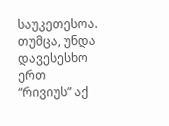საუკეთესოა. თუმცა, უნდა დავესესხო ერთ “რივიუს” აქ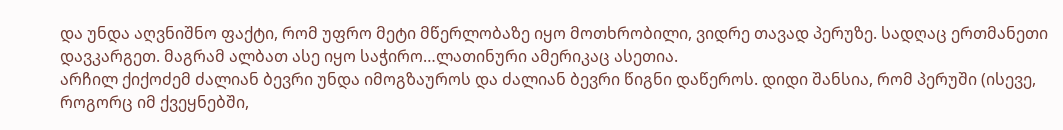და უნდა აღვნიშნო ფაქტი, რომ უფრო მეტი მწერლობაზე იყო მოთხრობილი, ვიდრე თავად პერუზე. სადღაც ერთმანეთი დავკარგეთ. მაგრამ ალბათ ასე იყო საჭირო…ლათინური ამერიკაც ასეთია.
არჩილ ქიქოძემ ძალიან ბევრი უნდა იმოგზაუროს და ძალიან ბევრი წიგნი დაწეროს. დიდი შანსია, რომ პერუში (ისევე, როგორც იმ ქვეყნებში,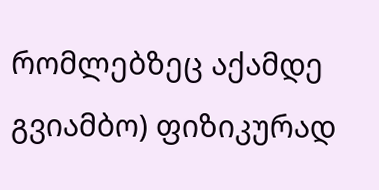რომლებზეც აქამდე გვიამბო) ფიზიკურად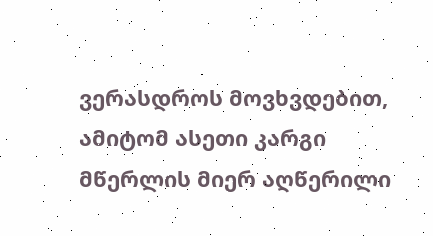ვერასდროს მოვხვდებით, ამიტომ ასეთი კარგი მწერლის მიერ აღწერილი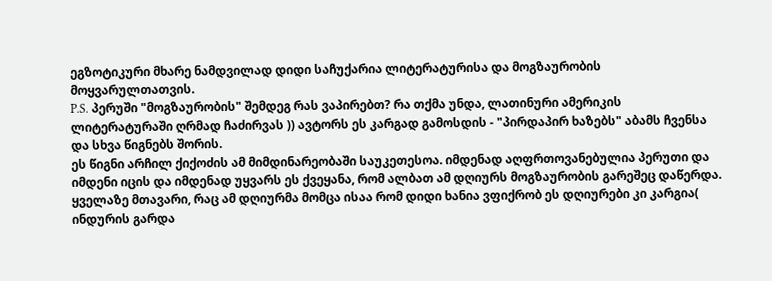ეგზოტიკური მხარე ნამდვილად დიდი საჩუქარია ლიტერატურისა და მოგზაურობის მოყვარულთათვის.
P.S. პერუში "მოგზაურობის" შემდეგ რას ვაპირებთ? რა თქმა უნდა, ლათინური ამერიკის ლიტერატურაში ღრმად ჩაძირვას )) ავტორს ეს კარგად გამოსდის - "პირდაპირ ხაზებს" აბამს ჩვენსა და სხვა წიგნებს შორის.
ეს წიგნი არჩილ ქიქოძის ამ მიმდინარეობაში საუკეთესოა. იმდენად აღფრთოვანებულია პერუთი და იმდენი იცის და იმდენად უყვარს ეს ქვეყანა, რომ ალბათ ამ დღიურს მოგზაურობის გარეშეც დაწერდა. ყველაზე მთავარი, რაც ამ დღიურმა მომცა ისაა რომ დიდი ხანია ვფიქრობ ეს დღიურები კი კარგია( ინდურის გარდა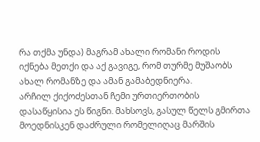რა თქმა უნდა) მაგრამ ახალი რომანი როდის იქნება მეთქი და აქ გავიგე, რომ თურმე მუშაობს ახალ რომანზე და ამან გამაბედნიერა.
არჩილ ქიქოძესთან ჩემი ურთიერთობის დასაწყისია ეს წიგნი. მახსოვს, გასულ წელს გმირთა მოედნისკენ დაძრული რომელიღაც მარშის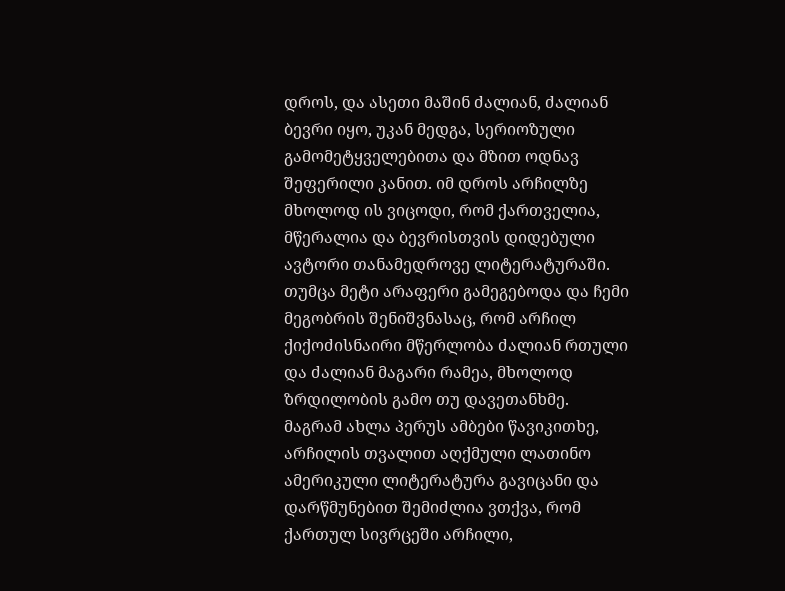დროს, და ასეთი მაშინ ძალიან, ძალიან ბევრი იყო, უკან მედგა, სერიოზული გამომეტყველებითა და მზით ოდნავ შეფერილი კანით. იმ დროს არჩილზე მხოლოდ ის ვიცოდი, რომ ქართველია, მწერალია და ბევრისთვის დიდებული ავტორი თანამედროვე ლიტერატურაში. თუმცა მეტი არაფერი გამეგებოდა და ჩემი მეგობრის შენიშვნასაც, რომ არჩილ ქიქოძისნაირი მწერლობა ძალიან რთული და ძალიან მაგარი რამეა, მხოლოდ ზრდილობის გამო თუ დავეთანხმე.
მაგრამ ახლა პერუს ამბები წავიკითხე, არჩილის თვალით აღქმული ლათინო ამერიკული ლიტერატურა გავიცანი და დარწმუნებით შემიძლია ვთქვა, რომ ქართულ სივრცეში არჩილი,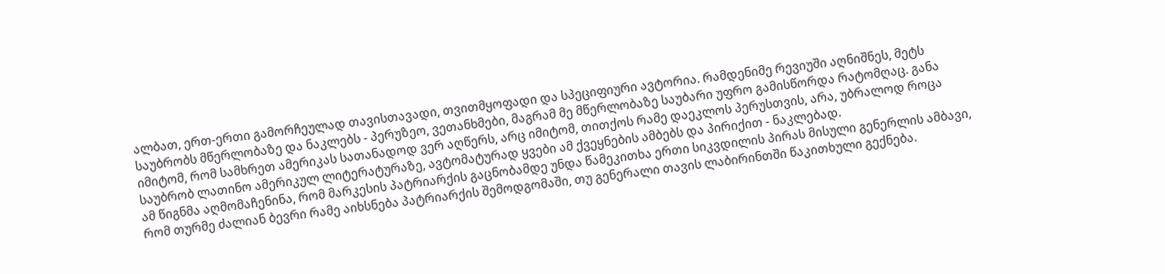ალბათ, ერთ-ერთი გამორჩეულად თავისთავადი, თვითმყოფადი და სპეციფიური ავტორია. რამდენიმე რევიუში აღნიშნეს, მეტს საუბრობს მწერლობაზე და ნაკლებს - პერუზეო, ვეთანხმები, მაგრამ მე მწერლობაზე საუბარი უფრო გამისწორდა რატომღაც. განა იმიტომ, რომ სამხრეთ ამერიკას სათანადოდ ვერ აღწერს, არც იმიტომ, თითქოს რამე დაეკლოს პერუსთვის, არა, უბრალოდ როცა საუბრობ ლათინო ამერიკულ ლიტერატურაზე, ავტომატურად ყვები ამ ქვეყნების ამბებს და პირიქით - ნაკლებად.
ამ წიგნმა აღმომაჩენინა, რომ მარკესის პატრიარქის გაცნობამდე უნდა წამეკითხა ერთი სიკვდილის პირას მისული გენერლის ამბავი, რომ თურმე ძალიან ბევრი რამე აიხსნება პატრიარქის შემოდგომაში, თუ გენერალი თავის ლაბირინთში წაკითხული გექნება.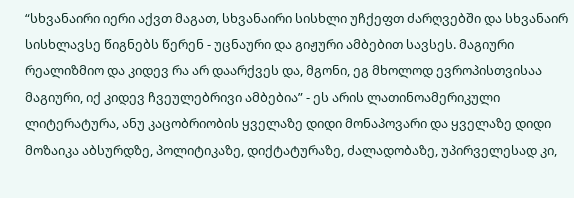“სხვანაირი იერი აქვთ მაგათ, სხვანაირი სისხლი უჩქეფთ ძარღვებში და სხვანაირ სისხლავსე წიგნებს წერენ - უცნაური და გიჟური ამბებით სავსეს. მაგიური რეალიზმიო და კიდევ რა არ დაარქვეს და, მგონი, ეგ მხოლოდ ევროპისთვისაა მაგიური, იქ კიდევ ჩვეულებრივი ამბებია” - ეს არის ლათინოამერიკული ლიტერატურა, ანუ კაცობრიობის ყველაზე დიდი მონაპოვარი და ყველაზე დიდი მოზაიკა აბსურდზე, პოლიტიკაზე, დიქტატურაზე, ძალადობაზე, უპირველესად კი,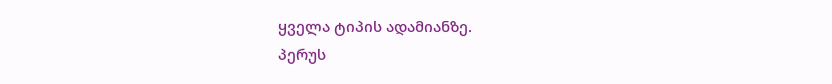ყველა ტიპის ადამიანზე.
პერუს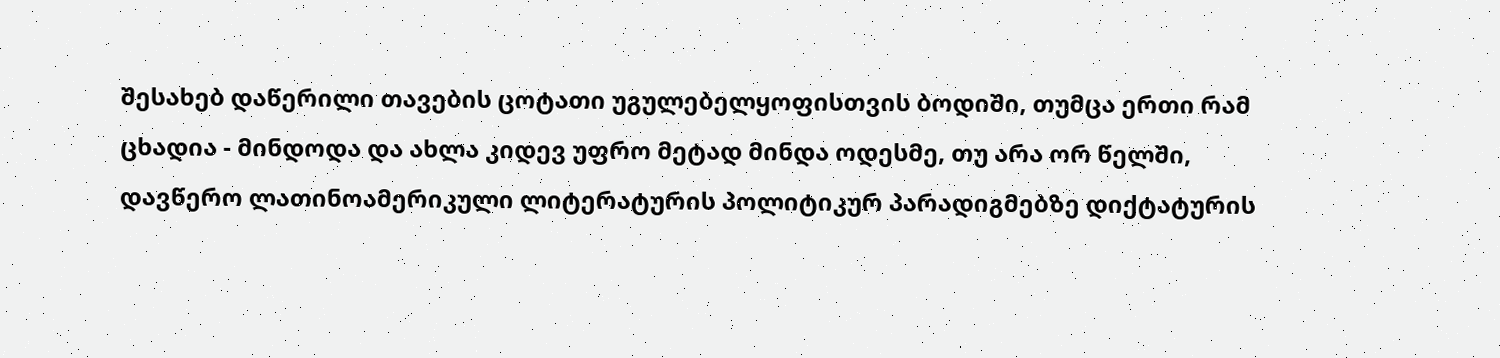შესახებ დაწერილი თავების ცოტათი უგულებელყოფისთვის ბოდიში, თუმცა ერთი რამ ცხადია - მინდოდა და ახლა კიდევ უფრო მეტად მინდა ოდესმე, თუ არა ორ წელში, დავწერო ლათინოამერიკული ლიტერატურის პოლიტიკურ პარადიგმებზე დიქტატურის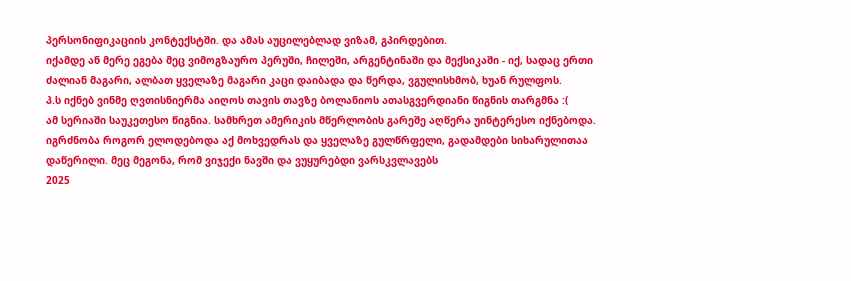პერსონიფიკაციის კონტექსტში. და ამას აუცილებლად ვიზამ, გპირდებით.
იქამდე ან მერე ეგება მეც ვიმოგზაურო პერუში, ჩილეში, არგენტინაში და მექსიკაში - იქ, სადაც ერთი ძალიან მაგარი, ალბათ ყველაზე მაგარი კაცი დაიბადა და წერდა, ვგულისხმობ, ხუან რულფოს.
პ.ს იქნებ ვინმე ღვთისნიერმა აიღოს თავის თავზე ბოლანიოს ათასგვერდიანი წიგნის თარგმნა :(
ამ სერიაში საუკეთესო წიგნია. სამხრეთ ამერიკის მწერლობის გარეშე აღწერა უინტერესო იქნებოდა. იგრძნობა როგორ ელოდებოდა აქ მოხვედრას და ყველაზე გულწრფელი, გადამდები სიხარულითაა დაწერილი. მეც მეგონა, რომ ვიჯექი ნავში და ვუყურებდი ვარსკვლავებს
2025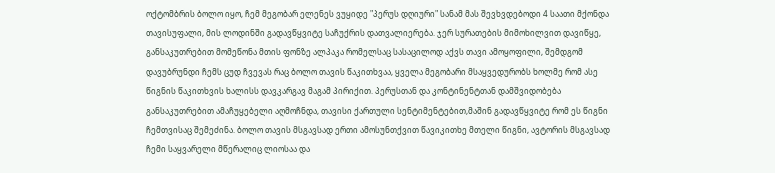ოქტომბრის ბოლო იყო, ჩემ მეგობარ ელენეს ვუყიდე "პერუს დღიური" სანამ მას შევხვდებოდი 4 საათი მქონდა თავისუფალი, მის ლოდინში გადავწყვიტე საჩუქრის დათვალიერება. ჯერ სურათების მიმოხილვით დავიწყე, განსაკუთრებით მომეწონა მთის ფონზე ალპაკა რომელსაც სასაცილოდ აქვს თავი ამოყოფილი, შემდგომ დავუბრუნდი ჩემს ცუდ ჩვევას რაც ბოლო თავის წაკითხვაა, ყველა მეგობარი მსაყვედურობს ხოლმე რომ ასე წიგნის წაკითხვის ხალისს დავკარგავ მაგამ პირიქით. პერუსთან და კონტინენტთან დამშვიდობება განსაკუთრებით ამაჩუყებელი აღმოჩნდა, თავისი ქართული სენტიმენტებით,მაშინ გადავწყვიტე რომ ეს წიგნი ჩემთვისაც შემეძინა. ბოლო თავის მსგავსად ერთი ამოსუნთქვით წავიკითხე მთელი წიგნი, ავტორის მსგავსად ჩემი საყვარელი მწერალიც ლიოსაა და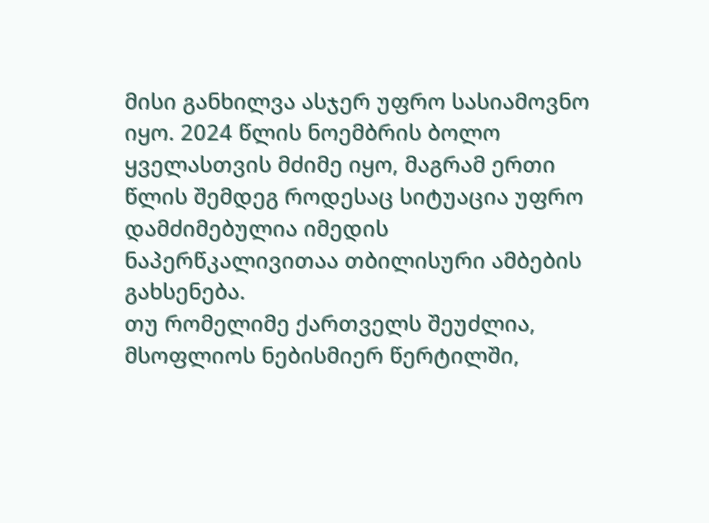მისი განხილვა ასჯერ უფრო სასიამოვნო იყო. 2024 წლის ნოემბრის ბოლო ყველასთვის მძიმე იყო, მაგრამ ერთი წლის შემდეგ როდესაც სიტუაცია უფრო დამძიმებულია იმედის ნაპერწკალივითაა თბილისური ამბების გახსენება.
თუ რომელიმე ქართველს შეუძლია, მსოფლიოს ნებისმიერ წერტილში,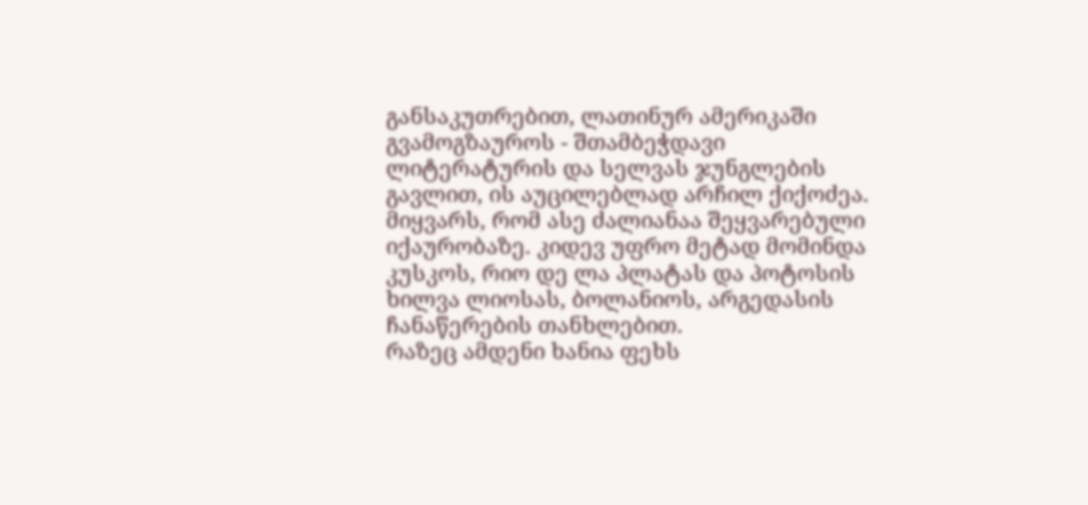განსაკუთრებით, ლათინურ ამერიკაში გვამოგზაუროს - შთამბეჭდავი ლიტერატურის და სელვას ჯუნგლების გავლით, ის აუცილებლად არჩილ ქიქოძეა.
მიყვარს, რომ ასე ძალიანაა შეყვარებული იქაურობაზე. კიდევ უფრო მეტად მომინდა კუსკოს, რიო დე ლა პლატას და პოტოსის ხილვა ლიოსას, ბოლანიოს, არგედასის ჩანაწერების თანხლებით.
რაზეც ამდენი ხანია ფეხს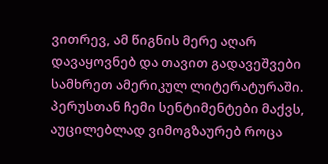ვითრევ, ამ წიგნის მერე აღარ დავაყოვნებ და თავით გადავეშვები სამხრეთ ამერიკულ ლიტერატურაში. პერუსთან ჩემი სენტიმენტები მაქვს, აუცილებლად ვიმოგზაურებ როცა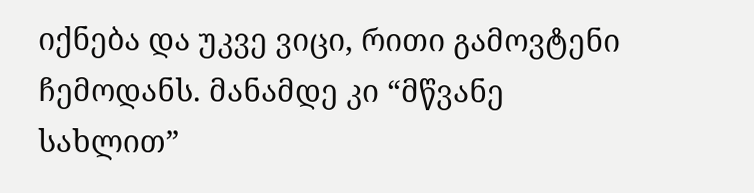იქნება და უკვე ვიცი, რითი გამოვტენი ჩემოდანს. მანამდე კი “მწვანე სახლით”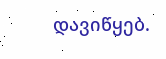დავიწყებ.